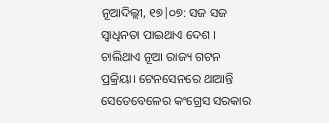ନୂଆଦିଲ୍ଲୀ, ୧୭|୦୭: ସଜ ସଜ ସ୍ୱାଧିନତା ପାଇଥାଏ ଦେଶ । ଚାଲିଥାଏ ନୂଆ ରାଜ୍ୟ ଗଟନ ପ୍ରକ୍ରିୟା। ଟେନସେନରେ ଥାଆନ୍ତି ସେତେବେଳେର କଂଗ୍ରେସ ସରକାର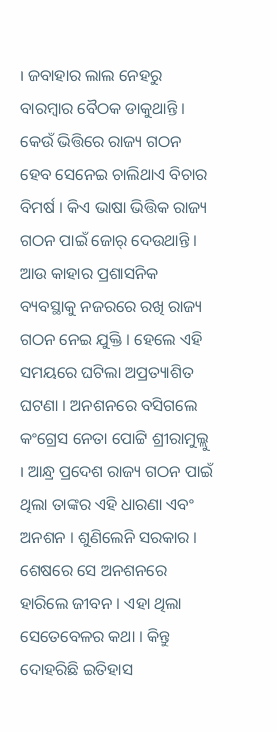। ଜବାହାର ଲାଲ ନେହରୁ ବାରମ୍ବାର ବୈଠକ ଡାକୁଥାନ୍ତି । କେଉଁ ଭିତ୍ତିରେ ରାଜ୍ୟ ଗଠନ ହେବ ସେନେଇ ଚାଲିଥାଏ ବିଚାର ବିମର୍ଷ । କିଏ ଭାଷା ଭିତ୍ତିକ ରାଜ୍ୟ ଗଠନ ପାଇଁ ଜୋର୍ ଦେଉଥାନ୍ତି । ଆଉ କାହାର ପ୍ରଶାସନିକ ବ୍ୟବସ୍ଥାକୁ ନଜରରେ ରଖି ରାଜ୍ୟ ଗଠନ ନେଇ ଯୁକ୍ତି । ହେଲେ ଏହି ସମୟରେ ଘଟିଲା ଅପ୍ରତ୍ୟାଶିତ ଘଟଣା । ଅନଶନରେ ବସିଗଲେ କଂଗ୍ରେସ ନେତା ପୋଟ୍ଟି ଶ୍ରୀରାମୁଲ୍ଲୁ । ଆନ୍ଧ୍ର ପ୍ରଦେଶ ରାଜ୍ୟ ଗଠନ ପାଇଁ ଥିଲା ତାଙ୍କର ଏହି ଧାରଣା ଏବଂ ଅନଶନ । ଶୁଣିଲେନି ସରକାର । ଶେଷରେ ସେ ଅନଶନରେ ହାରିଲେ ଜୀବନ । ଏହା ଥିଲା ସେତେବେଳର କଥା । କିନ୍ତୁ ଦୋହରିଛି ଇତିହାସ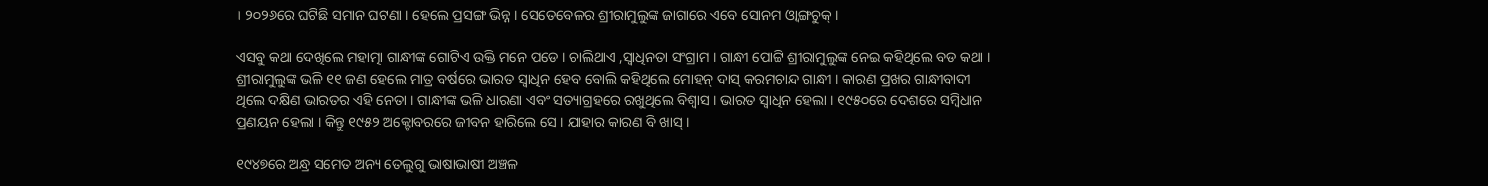। ୨୦୨୬ରେ ଘଟିଛି ସମାନ ଘଟଣା । ହେଲେ ପ୍ରସଙ୍ଗ ଭିନ୍ନ । ସେତେବେଳର ଶ୍ରୀରାମୁଲୁଙ୍କ ଜାଗାରେ ଏବେ ସୋନମ ଓ୍ୱାଙ୍ଗଚୁକ୍ ।

ଏସବୁ କଥା ଦେଖିଲେ ମହାତ୍ମା ଗାନ୍ଧୀଙ୍କ ଗୋଟିଏ ଉକ୍ତି ମନେ ପଡେ । ଚାଲିଥାଏ ,ସ୍ୱାଧିନତା ସଂଗ୍ରାମ । ଗାନ୍ଧୀ ପୋଟ୍ଟି ଶ୍ରୀରାମୁଲୁଙ୍କ ନେଇ କହିଥିଲେ ବଡ କଥା । ଶ୍ରୀରାମୁଲୁଙ୍କ ଭଳି ୧୧ ଜଣ ହେଲେ ମାତ୍ର ବର୍ଷରେ ଭାରତ ସ୍ୱାଧିନ ହେବ ବୋଲି କହିଥିଲେ ମୋହନ୍ ଦାସ୍ କରମଚାନ୍ଦ ଗାନ୍ଧୀ । କାରଣ ପ୍ରଖର ଗାନ୍ଧୀବାଦୀ ଥିଲେ ଦକ୍ଷିଣ ଭାରତର ଏହି ନେତା । ଗାନ୍ଧୀଙ୍କ ଭଳି ଧାରଣା ଏବଂ ସତ୍ୟାଗ୍ରହରେ ରଖୁଥିଲେ ବିଶ୍ୱାସ । ଭାରତ ସ୍ୱାଧିନ ହେଲା । ୧୯୫୦ରେ ଦେଶରେ ସମ୍ବିଧାନ ପ୍ରଣୟନ ହେଲା । କିନ୍ତୁ ୧୯୫୨ ଅକ୍ଟୋବରରେ ଜୀବନ ହାରିଲେ ସେ । ଯାହାର କାରଣ ବି ଖାସ୍ ।

୧୯୪୭ରେ ଅନ୍ଧ୍ର ସମେତ ଅନ୍ୟ ତେଲୁଗୁ ଭାଷାଭାଷୀ ଅଞ୍ଚଳ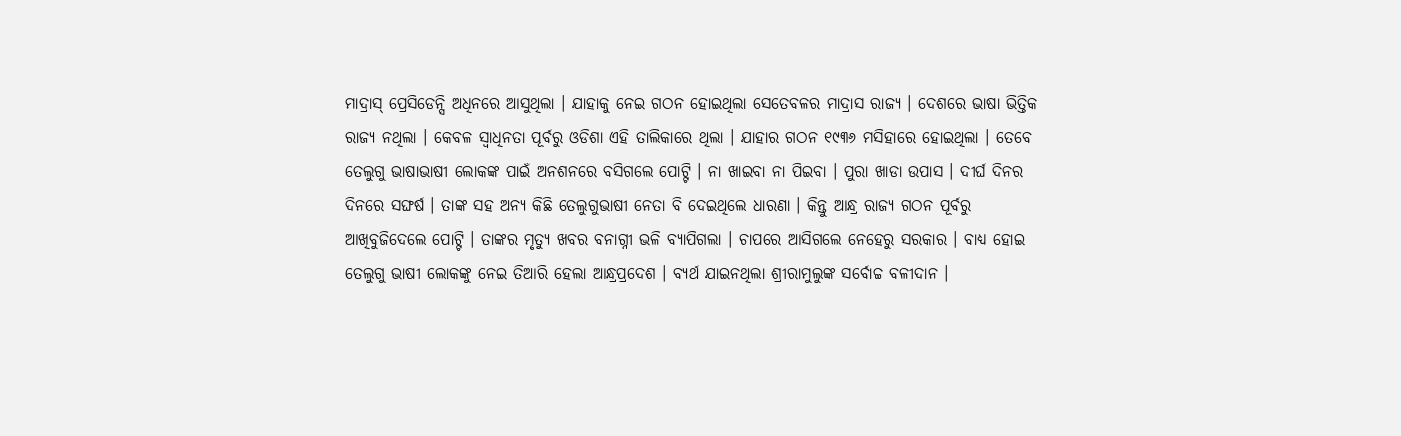ମାଦ୍ରାସ୍ ପ୍ରେସିଡେନ୍ସି ଅଧିନରେ ଆସୁଥିଲା । ଯାହାକୁ ନେଇ ଗଠନ ହୋଇଥିଲା ସେତେବଳର ମାଦ୍ରାସ ରାଜ୍ୟ । ଦେଶରେ ଭାଷା ଭିତ୍ତିକ ରାଜ୍ୟ ନଥିଲା । କେବଳ ସ୍ୱାଧିନତା ପୂର୍ବରୁ ଓଡିଶା ଏହି ତାଲିକାରେ ଥିଲା । ଯାହାର ଗଠନ ୧୯୩୬ ମସିହାରେ ହୋଇଥିଲା । ତେବେ ତେଲୁଗୁ ଭାଷାଭାଷୀ ଲୋକଙ୍କ ପାଇଁ ଅନଶନରେ ବସିଗଲେ ପୋଟ୍ଟି । ନା ଖାଇବା ନା ପିଇବା । ପୁରା ଖାଡା ଉପାସ । ଦୀର୍ଘ ଦିନର ଦିନରେ ସଙ୍ଘର୍ଷ । ତାଙ୍କ ସହ ଅନ୍ୟ କିଛି ତେଲୁଗୁଭାଷୀ ନେତା ବି ଦେଇଥିଲେ ଧାରଣା । କିନ୍ତୁ ଆନ୍ଧ୍ର ରାଜ୍ୟ ଗଠନ ପୂର୍ବରୁ ଆଖିବୁଜିଦେଲେ ପୋଟ୍ଟି । ତାଙ୍କର ମୃତ୍ୟୁ ଖବର ବନାଗ୍ନୀ ଭଳି ବ୍ୟାପିଗଲା । ଚାପରେ ଆସିଗଲେ ନେହେରୁ ସରକାର । ବାଧ୍ୟ ହୋଇ ତେଲୁଗୁ ଭାଷୀ ଲୋକଙ୍କୁ ନେଇ ତିଆରି ହେଲା ଆନ୍ଧ୍ରପ୍ରଦେଶ । ବ୍ୟର୍ଥ ଯାଇନଥିଲା ଶ୍ରୀରାମୁଲୁଙ୍କ ସର୍ବୋଚ୍ଚ ବଳୀଦାନ ।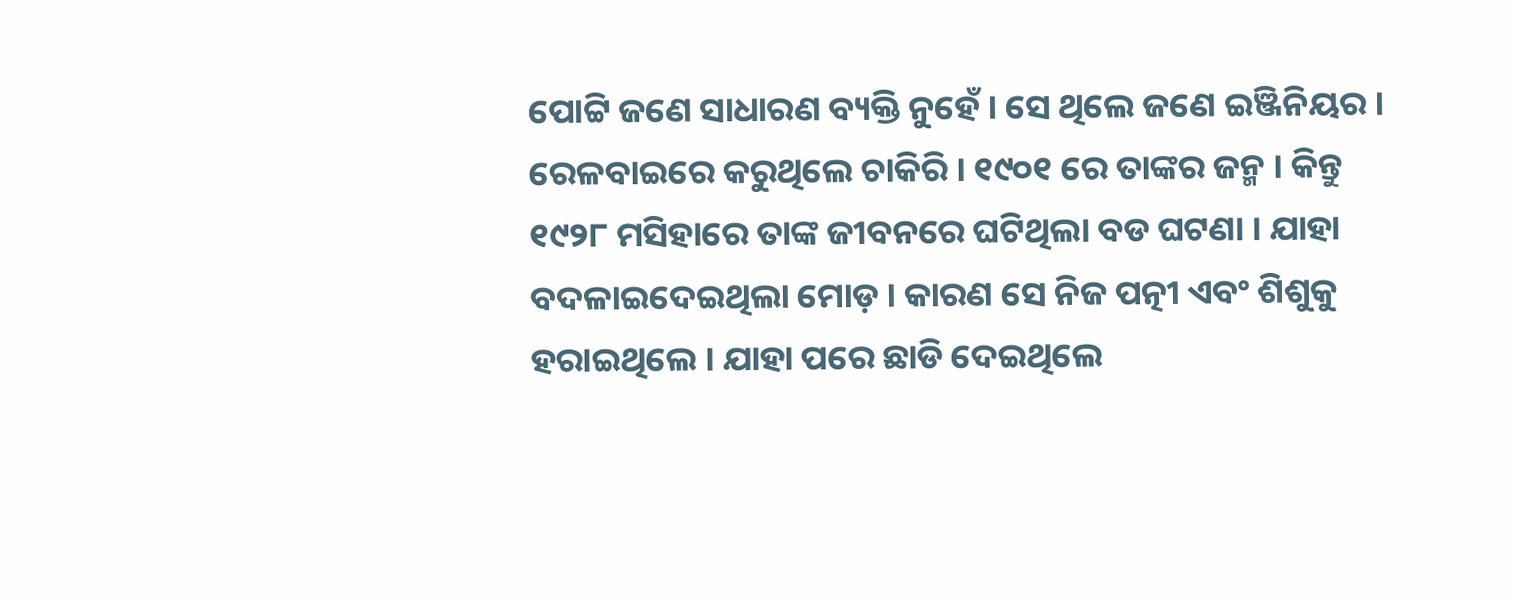ପୋଟ୍ଟି ଜଣେ ସାଧାରଣ ବ୍ୟକ୍ତି ନୁହେଁ । ସେ ଥିଲେ ଜଣେ ଇଞ୍ଜିନିୟର । ରେଳବାଇରେ କରୁଥିଲେ ଚାକିରି । ୧୯୦୧ ରେ ତାଙ୍କର ଜନ୍ମ । କିନ୍ତୁ ୧୯୨୮ ମସିହାରେ ତାଙ୍କ ଜୀବନରେ ଘଟିଥିଲା ବଡ ଘଟଣା । ଯାହା ବଦଳାଇଦେଇଥିଲା ମୋଡ଼ । କାରଣ ସେ ନିଜ ପତ୍ନୀ ଏବଂ ଶିଶୁକୁ ହରାଇଥିଲେ । ଯାହା ପରେ ଛାଡି ଦେଇଥିଲେ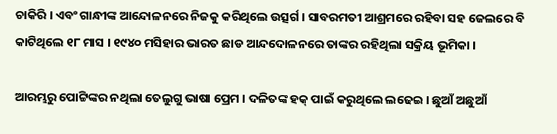ଚାକିରି । ଏବଂ ଗାନ୍ଧୀଙ୍କ ଆନ୍ଦୋଳନରେ ନିଜକୁ କରିଥିଲେ ଉତ୍ସର୍ଗ । ସାବରମତୀ ଆଶ୍ରମରେ ରହିବା ସହ ଜେଲରେ ବି କାଟିଥିଲେ ୧୮ ମାସ । ୧୯୪୦ ମସିହାର ଭାରତ ଛାଡ ଆନ୍ଦଦୋଳନରେ ତାଙ୍କର ରହିଥିଲା ସକ୍ରିୟ ଭୂମିକା ।

ଆରମ୍ଭରୁ ପୋଟ୍ଟିଙ୍କର ନଥିଲା ତେଲୁଗୁ ଭାଷା ପ୍ରେମ । ଦଳିତଙ୍କ ହକ୍ ପାଇଁ କରୁଥିଲେ ଲଢେଇ । ଛୁଆଁ ଅଛୁଆଁ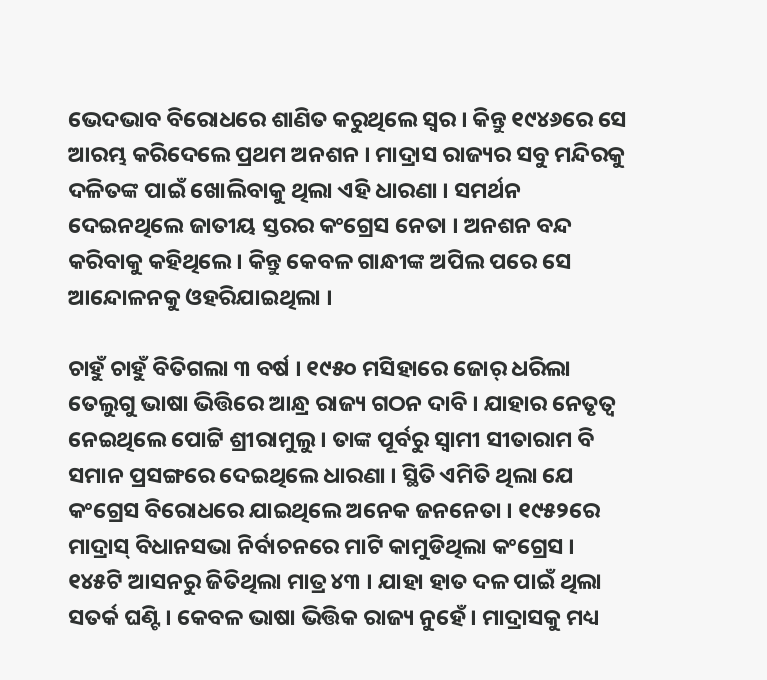ଭେଦଭାବ ବିରୋଧରେ ଶାଣିତ କରୁଥିଲେ ସ୍ୱର । କିନ୍ତୁ ୧୯୪୬ରେ ସେ ଆରମ୍ଭ କରିଦେଲେ ପ୍ରଥମ ଅନଶନ । ମାଦ୍ରାସ ରାଜ୍ୟର ସବୁ ମନ୍ଦିରକୁ ଦଳିତଙ୍କ ପାଇଁ ଖୋଲିବାକୁ ଥିଲା ଏହି ଧାରଣା । ସମର୍ଥନ ଦେଇନଥିଲେ ଜାତୀୟ ସ୍ତରର କଂଗ୍ରେସ ନେତା । ଅନଶନ ବନ୍ଦ କରିବାକୁ କହିଥିଲେ । କିନ୍ତୁ କେବଳ ଗାନ୍ଧୀଙ୍କ ଅପିଲ ପରେ ସେ ଆନ୍ଦୋଳନକୁ ଓହରିଯାଇଥିଲା ।

ଚାହୁଁ ଚାହୁଁ ବିତିଗଲା ୩ ବର୍ଷ । ୧୯୫୦ ମସିହାରେ ଜୋର୍ ଧରିଲା ତେଲୁଗୁ ଭାଷା ଭିତ୍ତିରେ ଆନ୍ଧ୍ର ରାଜ୍ୟ ଗଠନ ଦାବି । ଯାହାର ନେତୃତ୍ୱ ନେଇଥିଲେ ପୋଟ୍ଟି ଶ୍ରୀରାମୁଲୁ । ତାଙ୍କ ପୂର୍ବରୁ ସ୍ୱାମୀ ସୀତାରାମ ବି ସମାନ ପ୍ରସଙ୍ଗରେ ଦେଇଥିଲେ ଧାରଣା । ସ୍ଥିତି ଏମିତି ଥିଲା ଯେ କଂଗ୍ରେସ ବିରୋଧରେ ଯାଇଥିଲେ ଅନେକ ଜନନେତା । ୧୯୫୨ରେ ମାଦ୍ରାସ୍ ବିଧାନସଭା ନିର୍ବାଚନରେ ମାଟି କାମୁଡିଥିଲା କଂଗ୍ରେସ । ୧୪୫ଟି ଆସନରୁ ଜିତିଥିଲା ମାତ୍ର ୪୩ । ଯାହା ହାତ ଦଳ ପାଇଁ ଥିଲା ସତର୍କ ଘଣ୍ଟି । କେବଳ ଭାଷା ଭିତ୍ତିକ ରାଜ୍ୟ ନୁହେଁ । ମାଦ୍ରାସକୁ ମଧ୍ୟ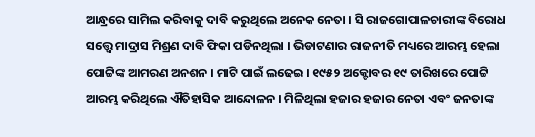ଆନ୍ଧ୍ରରେ ସାମିଲ କରିବାକୁ ଦାବି କରୁଥିଲେ ଅନେକ ନେତା । ସି ରାଜଗୋପାଳଚାରୀଙ୍କ ବିରୋଧ ସତ୍ତ୍ୱେ ମାଦ୍ରାସ ମିଶ୍ରଣ ଦାବି ଫିକା ପଡିନଥିଲା । ଭିଡାଟଣାର ରାଜନୀତି ମଧ୍ୟରେ ଆରମ୍ଭ ହେଲା ପୋଟ୍ଟିଙ୍କ ଆମରଣ ଅନଶନ । ମାଟି ପାଇଁ ଲଢେଇ । ୧୯୫୨ ଅକ୍ଟୋବର ୧୯ ତାରିଖରେ ପୋଟ୍ଟି ଆରମ୍ଭ କରିଥିଲେ ଐତିହାସିକ ଆନ୍ଦୋଳନ । ମିଳିଥିଲା ହଜାର ହଜାର ନେତା ଏବଂ ଜନତାଙ୍କ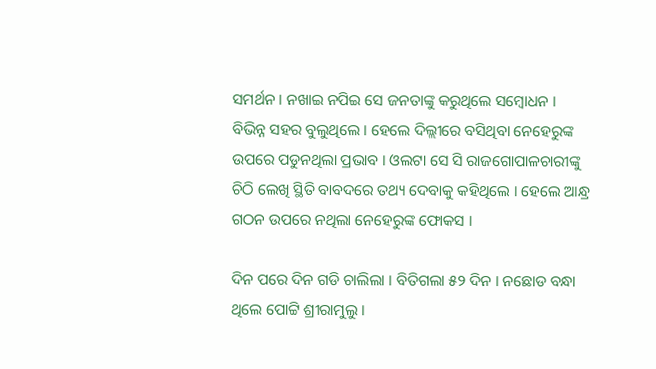ସମର୍ଥନ । ନଖାଇ ନପିଇ ସେ ଜନତାଙ୍କୁ କରୁଥିଲେ ସମ୍ବୋଧନ । ବିଭିନ୍ନ ସହର ବୁଲୁଥିଲେ । ହେଲେ ଦିଲ୍ଲୀରେ ବସିଥିବା ନେହେରୁଙ୍କ ଉପରେ ପଡୁନଥିଲା ପ୍ରଭାବ । ଓଲଟା ସେ ସି ରାଜଗୋପାଳଚାରୀଙ୍କୁ ଚିଠି ଲେଖି ସ୍ଥିତି ବାବଦରେ ତଥ୍ୟ ଦେବାକୁ କହିଥିଲେ । ହେଲେ ଆନ୍ଧ୍ର ଗଠନ ଉପରେ ନଥିଲା ନେହେରୁଙ୍କ ଫୋକସ ।

ଦିନ ପରେ ଦିନ ଗଡି ଚାଲିଲା । ବିତିଗଲା ୫୨ ଦିନ । ନଛୋଡ ବନ୍ଧା ଥିଲେ ପୋଟ୍ଟି ଶ୍ରୀରାମୁଲୁ ।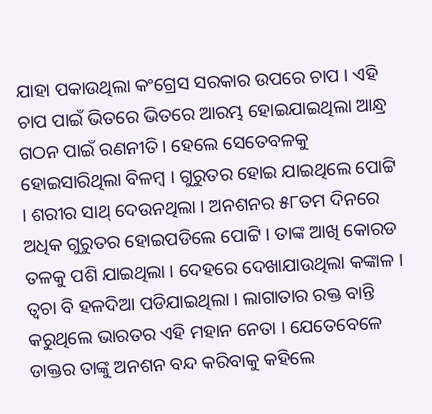ଯାହା ପକାଉଥିଲା କଂଗ୍ରେସ ସରକାର ଉପରେ ଚାପ । ଏହି ଚାପ ପାଇଁ ଭିତରେ ଭିତରେ ଆରମ୍ଭ ହୋଇଯାଇଥିଲା ଆନ୍ଧ୍ର ଗଠନ ପାଇଁ ରଣନୀତି । ହେଲେ ସେତେବଳକୁ ହୋଇସାରିଥିଲା ବିଳମ୍ବ । ଗୁରୁତର ହୋଇ ଯାଇଥିଲେ ପୋଟ୍ଟି । ଶରୀର ସାଥ୍ ଦେଉନଥିଲା । ଅନଶନର ୫୮ତମ ଦିନରେ ଅଧିକ ଗୁରୁତର ହୋଇପଡିଲେ ପୋଟ୍ଟି । ତାଙ୍କ ଆଖି କୋରଡ ତଳକୁ ପଶି ଯାଇଥିଲା । ଦେହରେ ଦେଖାଯାଉଥିଲା କଙ୍କାଳ । ତ୍ୱଚା ବି ହଳଦିଆ ପଡିଯାଇଥିଲା । ଲାଗାତାର ରକ୍ତ ବାନ୍ତି କରୁଥିଲେ ଭାରତର ଏହି ମହାନ ନେତା । ଯେତେବେଳେ ଡାକ୍ତର ତାଙ୍କୁ ଅନଶନ ବନ୍ଦ କରିବାକୁ କହିଲେ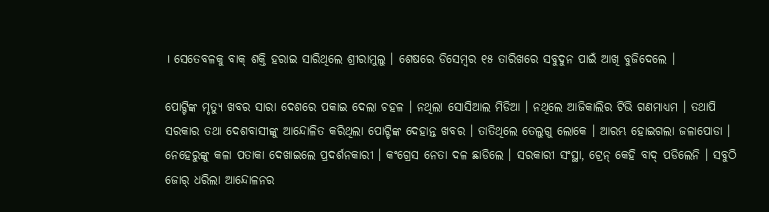। ସେତେବଳକୁ ବାକ୍ ଶକ୍ତି ହରାଇ ସାରିଥିଲେ ଶ୍ରୀରାମୁଲୁ । ଶେଷରେ ଡିସେମ୍ବର ୧୫ ତାରିଖରେ ସବୁଦୁନ ପାଇଁ ଆଖି ବୁଜିଦେଲେ ।

ପୋଟ୍ଟିଙ୍କ ମୃତ୍ୟୁ ଖବର ସାରା ଦେଶରେ ପକାଇ ଦେଲା ଚହଳ । ନଥିଲା ସୋସିଆଲ ମିଡିଆ । ନଥିଲେ ଆଜିକାଲିର ଟିଭି ଗଣମାଧ୍ୟମ । ତଥାପି ସରକାର ତଥା ଦେଶବାସୀଙ୍କୁ ଆନ୍ଦୋଳିତ କରିଥିଲା ପୋଟ୍ଟିଙ୍କ ଦେହାନ୍ତ ଖବର । ତାତିଥିଲେ ତେଲୁଗୁ ଲୋକେ । ଆରମ୍ଭ ହୋଇଗଲା ଜଳାପୋଡା । ନେହେରୁଙ୍କୁ କଳା ପତାକା ଦେଖାଇଲେ ପ୍ରଦର୍ଶନକାରୀ । କଂଗ୍ରେସ ନେତା ଦଳ ଛାଡିଲେ । ସରକାରୀ ସଂସ୍ଥା, ଟ୍ରେନ୍ କେହି ବାଦ୍ ପଡିଲେନି । ସବୁଠି ଜୋର୍ ଧରିଲା ଆନ୍ଦୋଳନର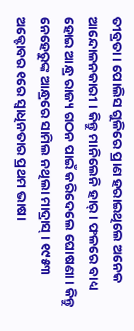ତୀବ୍ରତା । ପୋଲିସ ଗୁଳିରେ ପ୍ରାଣ ହରାଇଥିଲେ ଅନେକ ଆନ୍ଦୋଳନକାରୀ । କିନ୍ତୁ ମାନିଲେନି ହାର୍ । ଫଳରେ ବାଧ୍ୟ ହୋଇ ଆନ୍ଧ୍ର ରାଜ୍ୟ ଗଠନ ପାଇଁ କରିଦେଲେ ଘୋଷଣା । କିନ୍ତୁ ନେହେରୁଙ୍କ ଆନ୍ଧ୍ରରେ ସାମିଲ ନଥିଲା ମାଦ୍ରାସ୍ । ୧୯୫୩ ଅକ୍ଟୋବର ୧ରେ ସ୍ୱାଧିନତାର ପ୍ରଥମ ଭାଷା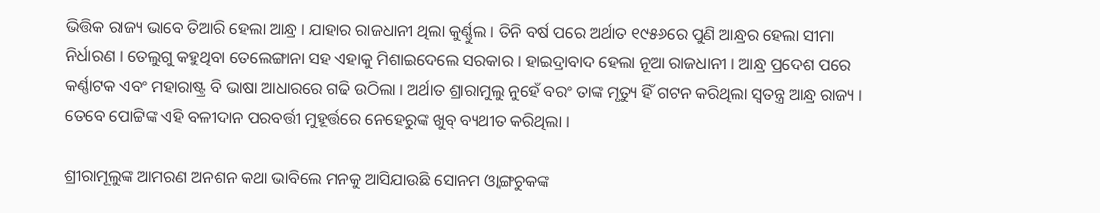ଭିତ୍ତିକ ରାଜ୍ୟ ଭାବେ ତିଆରି ହେଲା ଆନ୍ଧ୍ର । ଯାହାର ରାଜଧାନୀ ଥିଲା କୁର୍ଣ୍ଣୁଲ । ତିନି ବର୍ଷ ପରେ ଅର୍ଥାତ ୧୯୫୬ରେ ପୁଣି ଆନ୍ଧ୍ରର ହେଲା ସୀମା ନିର୍ଧାରଣ । ତେଲୁଗୁ କହୁଥିବା ତେଲେଙ୍ଗାନା ସହ ଏହାକୁ ମିଶାଇଦେଲେ ସରକାର । ହାଇଦ୍ରାବାଦ ହେଲା ନୂଆ ରାଜଧାନୀ । ଆନ୍ଧ୍ର ପ୍ରଦେଶ ପରେ କର୍ଣ୍ଣାଟକ ଏବଂ ମହାରାଷ୍ଟ୍ର ବି ଭାଷା ଆଧାରରେ ଗଢି ଉଠିଲା । ଅର୍ଥାତ ଶ୍ରାରାମୁଲୁ ନୁହେଁ ବରଂ ତାଙ୍କ ମୃତ୍ୟୁ ହିଁ ଗଟନ କରିଥିଲା ସ୍ୱତନ୍ତ୍ର ଆନ୍ଧ୍ର ରାଜ୍ୟ । ତେବେ ପୋଟ୍ଟିଙ୍କ ଏହି ବଳୀଦାନ ପରବର୍ତ୍ତୀ ମୁହୂର୍ତ୍ତରେ ନେହେରୁଙ୍କ ଖୁବ୍ ବ୍ୟଥୀତ କରିଥିଲା ।

ଶ୍ରୀରାମୂଲୁଙ୍କ ଆମରଣ ଅନଶନ କଥା ଭାବିଲେ ମନକୁ ଆସିଯାଉଛି ସୋନମ ଓ୍ୱାଙ୍ଗଚୁକଙ୍କ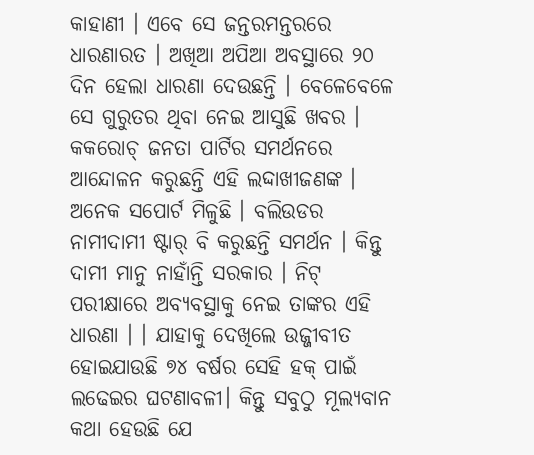କାହାଣୀ । ଏବେ ସେ ଜନ୍ତରମନ୍ତରରେ ଧାରଣାରତ । ଅଖିଆ ଅପିଆ ଅବସ୍ଥାରେ ୨୦ ଦିନ ହେଲା ଧାରଣା ଦେଉଛନ୍ତି । ବେଳେବେଳେ ସେ ଗୁରୁତର ଥିବା ନେଇ ଆସୁଛି ଖବର । କକରୋଚ୍ ଜନତା ପାର୍ଟିର ସମର୍ଥନରେ ଆନ୍ଦୋଳନ କରୁଛନ୍ତି ଏହି ଲଦ୍ଦାଖୀଜଣଙ୍କ । ଅନେକ ସପୋର୍ଟ ମିଳୁଛି । ବଲିଉଡର ନାମୀଦାମୀ ଷ୍ଟାର୍ ବି କରୁଛନ୍ତି ସମର୍ଥନ । କିନ୍ତୁ ଦାମୀ ମାନୁ ନାହାଁନ୍ତି ସରକାର । ନିଟ୍ ପରୀକ୍ଷାରେ ଅବ୍ୟବସ୍ଥାକୁ ନେଇ ତାଙ୍କର ଏହି ଧାରଣା । । ଯାହାକୁ ଦେଖିଲେ ଉଜ୍ଜୀବୀତ ହୋଇଯାଉଛି ୭୪ ବର୍ଷର ସେହି ହକ୍ ପାଇଁ ଲଢେଇର ଘଟଣାବଳୀ। କିନ୍ତୁ ସବୁଠୁ ମୂଲ୍ୟବାନ କଥା ହେଉଛି ଯେ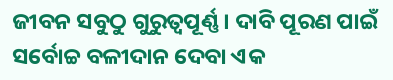ଜୀବନ ସବୁଠୁ ଗୁରୁତ୍ୱପୂର୍ଣ୍ଣ । ଦାବି ପୂରଣ ପାଇଁ ସର୍ବୋଚ୍ଚ ବଳୀଦାନ ଦେବା ଏକ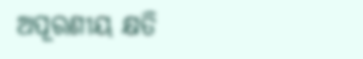ଅପୂରଣୀୟ କ୍ଷତି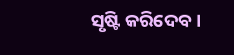ସୃଷ୍ଟି କରିଦେବ ।